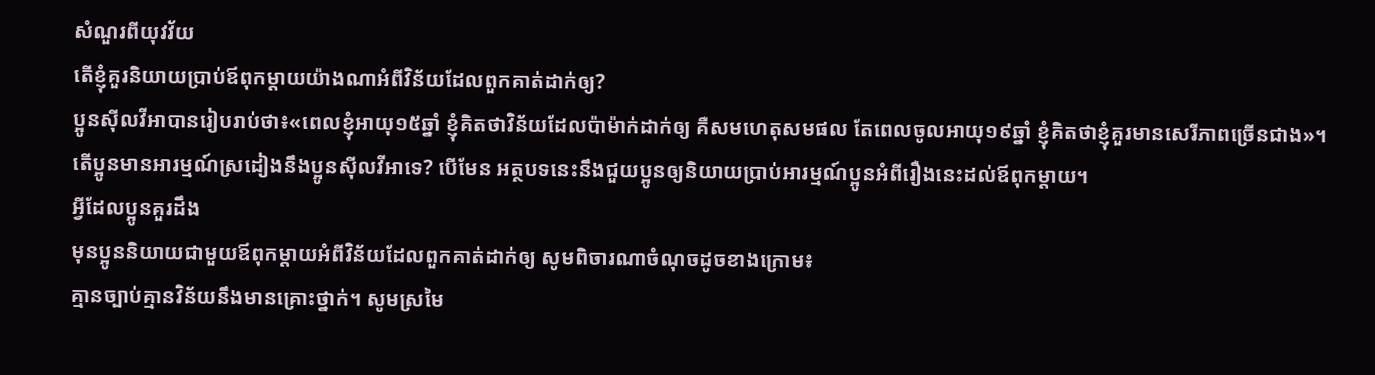សំណួរពីយុវវ័យ
តើខ្ញុំគួរនិយាយប្រាប់ឪពុកម្ដាយយ៉ាងណាអំពីវិន័យដែលពួកគាត់ដាក់ឲ្យ?
ប្អូនស៊ីលវីអាបានរៀបរាប់ថា៖«ពេលខ្ញុំអាយុ១៥ឆ្នាំ ខ្ញុំគិតថាវិន័យដែលប៉ាម៉ាក់ដាក់ឲ្យ គឺសមហេតុសមផល តែពេលចូលអាយុ១៩ឆ្នាំ ខ្ញុំគិតថាខ្ញុំគួរមានសេរីភាពច្រើនជាង»។
តើប្អូនមានអារម្មណ៍ស្រដៀងនឹងប្អូនស៊ីលវីអាទេ? បើមែន អត្ថបទនេះនឹងជួយប្អូនឲ្យនិយាយប្រាប់អារម្មណ៍ប្អូនអំពីរឿងនេះដល់ឪពុកម្ដាយ។
អ្វីដែលប្អូនគួរដឹង
មុនប្អូននិយាយជាមួយឪពុកម្ដាយអំពីវិន័យដែលពួកគាត់ដាក់ឲ្យ សូមពិចារណាចំណុចដូចខាងក្រោម៖
គ្មានច្បាប់គ្មានវិន័យនឹងមានគ្រោះថ្នាក់។ សូមស្រមៃ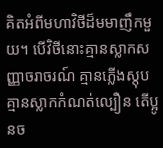គិតអំពីមហាវិថីដ៏មមាញឹកមួយ។ បើវិថីនោះគ្មានស្លាកសញ្ញាចរាចរណ៍ គ្មានភ្លើងស្តុប គ្មានស្លាកកំណត់ល្បឿន តើប្អូនច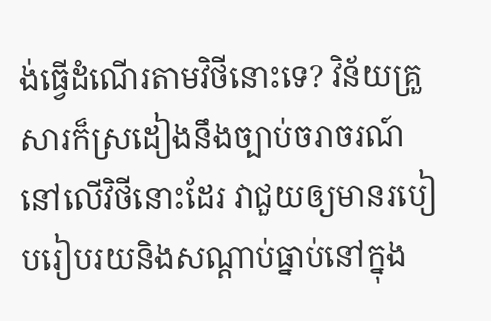ង់ធ្វើដំណើរតាមវិថីនោះទេ? វិន័យគ្រួសារក៏ស្រដៀងនឹងច្បាប់ចរាចរណ៍នៅលើវិថីនោះដែរ វាជួយឲ្យមានរបៀបរៀបរយនិងសណ្ដាប់ធ្នាប់នៅក្នុង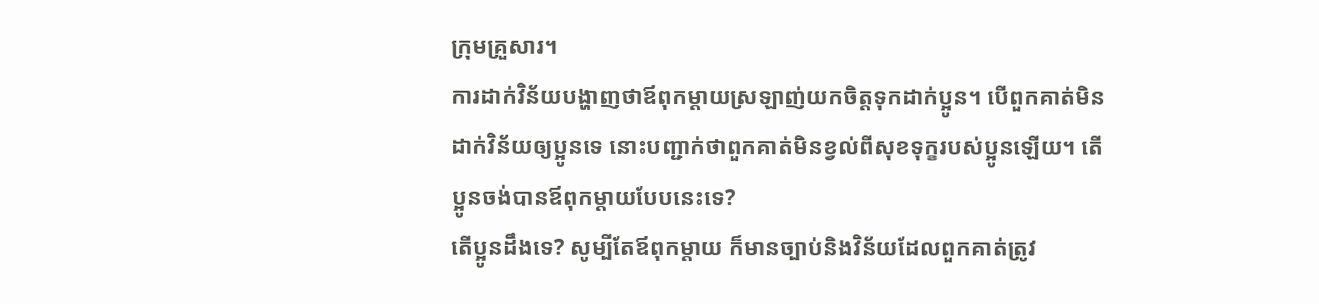ក្រុមគ្រួសារ។
ការដាក់វិន័យបង្ហាញថាឪពុកម្ដាយស្រឡាញ់យកចិត្តទុកដាក់ប្អូន។ បើពួកគាត់មិនដាក់វិន័យឲ្យប្អូនទេ នោះបញ្ជាក់ថាពួកគាត់មិនខ្វល់ពីសុខទុក្ខរបស់ប្អូនឡើយ។ តើប្អូនចង់បានឪពុកម្ដាយបែបនេះទេ?
តើប្អូនដឹងទេ? សូម្បីតែឪពុកម្ដាយ ក៏មានច្បាប់និងវិន័យដែលពួកគាត់ត្រូវ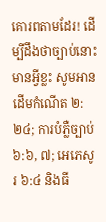គោរពតាមដែរ! ដើម្បីដឹងថាច្បាប់នោះមានអ្វីខ្លះ សូមអានដើមកំណើត ២:២៤; ការបំភ្លឺច្បាប់ ៦:៦, ៧; អេភេសូរ ៦:៤ និងធី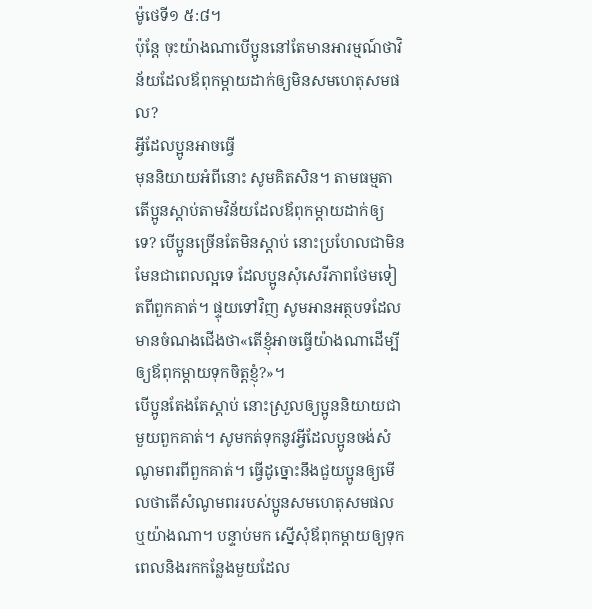ម៉ូថេទី១ ៥:៨។
ប៉ុន្តែ ចុះយ៉ាងណាបើប្អូននៅតែមានអារម្មណ៍ថាវិន័យដែលឪពុកម្ដាយដាក់ឲ្យមិនសមហេតុសមផល?
អ្វីដែលប្អូនអាចធ្វើ
មុននិយាយអំពីនោះ សូមគិតសិន។ តាមធម្មតា តើប្អូនស្ដាប់តាមវិន័យដែលឪពុកម្ដាយដាក់ឲ្យទេ? បើប្អូនច្រើនតែមិនស្ដាប់ នោះប្រហែលជាមិនមែនជាពេលល្អទេ ដែលប្អូនសុំសេរីភាពថែមទៀតពីពួកគាត់។ ផ្ទុយទៅវិញ សូមអានអត្ថបទដែលមានចំណងជើងថា«តើខ្ញុំអាចធ្វើយ៉ាងណាដើម្បីឲ្យឪពុកម្ដាយទុកចិត្តខ្ញុំ?»។
បើប្អូនតែងតែស្ដាប់ នោះស្រួលឲ្យប្អូននិយាយជាមួយពួកគាត់។ សូមកត់ទុកនូវអ្វីដែលប្អូនចង់សំណូមពរពីពួកគាត់។ ធ្វើដូច្នោះនឹងជួយប្អូនឲ្យមើលថាតើសំណូមពររបស់ប្អូនសមហេតុសមផលឬយ៉ាងណា។ បន្ទាប់មក ស្នើសុំឪពុកម្ដាយឲ្យទុកពេលនិងរកកន្លែងមួយដែល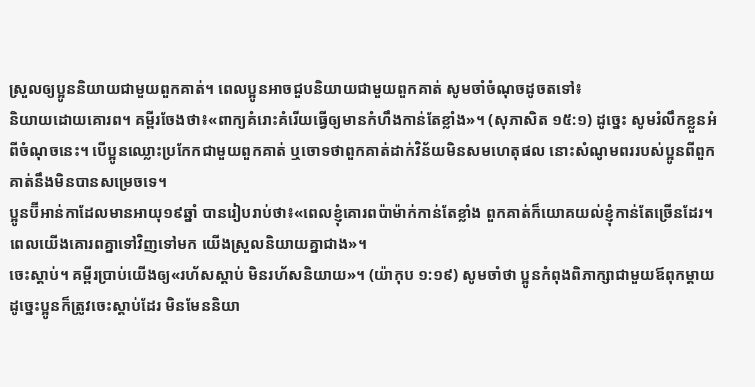ស្រួលឲ្យប្អូននិយាយជាមួយពួកគាត់។ ពេលប្អូនអាចជួបនិយាយជាមួយពួកគាត់ សូមចាំចំណុចដូចតទៅ៖
និយាយដោយគោរព។ គម្ពីរចែងថា៖«ពាក្យគំរោះគំរើយធ្វើឲ្យមានកំហឹងកាន់តែខ្លាំង»។ (សុភាសិត ១៥:១) ដូច្នេះ សូមរំលឹកខ្លួនអំពីចំណុចនេះ។ បើប្អូនឈ្លោះប្រកែកជាមួយពួកគាត់ ឬចោទថាពួកគាត់ដាក់វិន័យមិនសមហេតុផល នោះសំណូមពររបស់ប្អូនពីពួកគាត់នឹងមិនបានសម្រេចទេ។
ប្អូនប៊ីអាន់កាដែលមានអាយុ១៩ឆ្នាំ បានរៀបរាប់ថា៖«ពេលខ្ញុំគោរពប៉ាម៉ាក់កាន់តែខ្លាំង ពួកគាត់ក៏យោគយល់ខ្ញុំកាន់តែច្រើនដែរ។ ពេលយើងគោរពគ្នាទៅវិញទៅមក យើងស្រួលនិយាយគ្នាជាង»។
ចេះស្ដាប់។ គម្ពីរប្រាប់យើងឲ្យ«រហ័សស្ដាប់ មិនរហ័សនិយាយ»។ (យ៉ាកុប ១:១៩) សូមចាំថា ប្អូនកំពុងពិភាក្សាជាមួយឪពុកម្ដាយ ដូច្នេះប្អូនក៏ត្រូវចេះស្ដាប់ដែរ មិនមែននិយា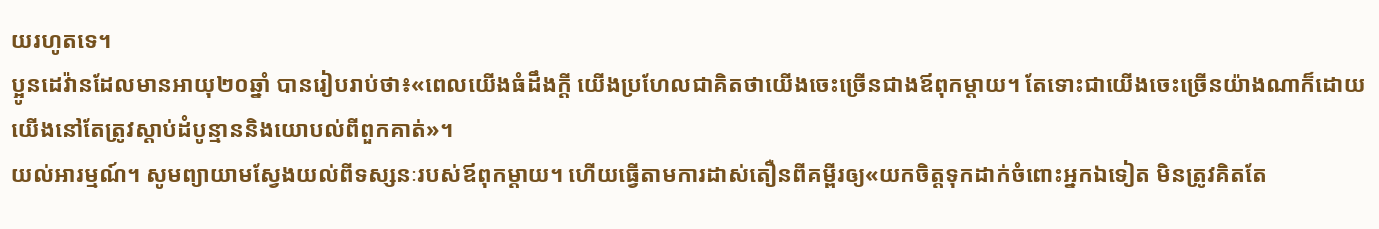យរហូតទេ។
ប្អូនដេវ៉ានដែលមានអាយុ២០ឆ្នាំ បានរៀបរាប់ថា៖«ពេលយើងធំដឹងក្ដី យើងប្រហែលជាគិតថាយើងចេះច្រើនជាងឪពុកម្ដាយ។ តែទោះជាយើងចេះច្រើនយ៉ាងណាក៏ដោយ យើងនៅតែត្រូវស្ដាប់ដំបូន្មាននិងយោបល់ពីពួកគាត់»។
យល់អារម្មណ៍។ សូមព្យាយាមស្វែងយល់ពីទស្សនៈរបស់ឪពុកម្ដាយ។ ហើយធ្វើតាមការដាស់តឿនពីគម្ពីរឲ្យ«យកចិត្តទុកដាក់ចំពោះអ្នកឯទៀត មិនត្រូវគិតតែ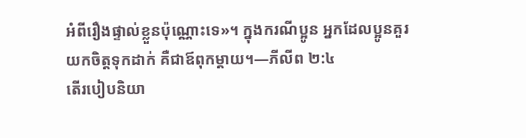អំពីរឿងផ្ទាល់ខ្លួនប៉ុណ្ណោះទេ»។ ក្នុងករណីប្អូន អ្នកដែលប្អូនគួរយកចិត្តទុកដាក់ គឺជាឪពុកម្ដាយ។—ភីលីព ២:៤
តើរបៀបនិយា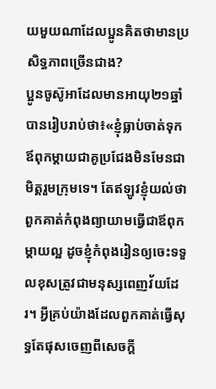យមួយណាដែលប្អូនគិតថាមានប្រសិទ្ធភាពច្រើនជាង?
ប្អូនចូស៊ូអាដែលមានអាយុ២១ឆ្នាំ បានរៀបរាប់ថា៖«ខ្ញុំធ្លាប់ចាត់ទុកឪពុកម្ដាយជាគូប្រជែងមិនមែនជាមិត្តរួមក្រុមទេ។ តែឥឡូវខ្ញុំយល់ថាពួកគាត់កំពុងព្យាយាមធ្វើជាឪពុកម្ដាយល្អ ដូចខ្ញុំកំពុងរៀនឲ្យចេះទទួលខុសត្រូវជាមនុស្សពេញវ័យដែរ។ អ្វីគ្រប់យ៉ាងដែលពួកគាត់ធ្វើសុទ្ធតែផុសចេញពីសេចក្ដី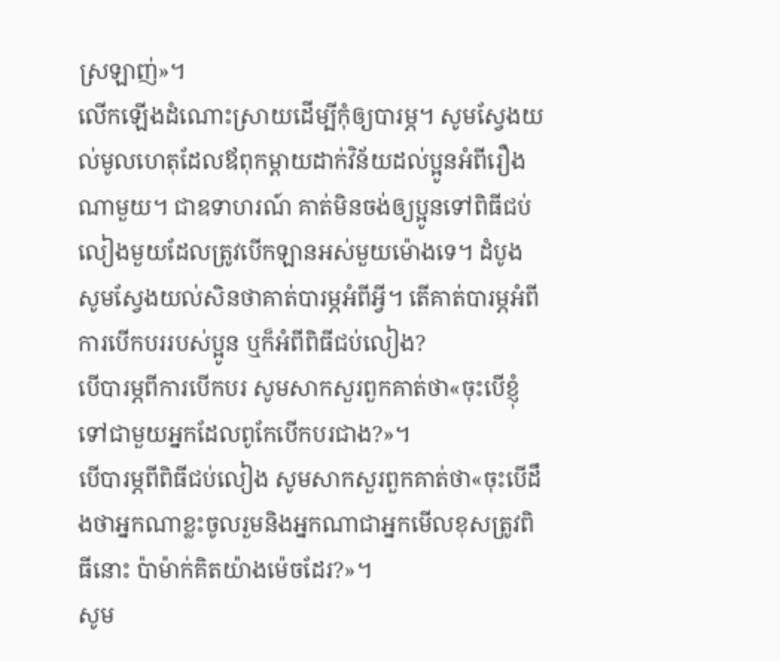ស្រឡាញ់»។
លើកឡើងដំណោះស្រាយដើម្បីកុំឲ្យបារម្ភ។ សូមស្វែងយល់មូលហេតុដែលឪពុកម្ដាយដាក់វិន័យដល់ប្អូនអំពីរឿងណាមួយ។ ជាឧទាហរណ៍ គាត់មិនចង់ឲ្យប្អូនទៅពិធីជប់លៀងមួយដែលត្រូវបើកឡានអស់មួយម៉ោងទេ។ ដំបូងសូមស្វែងយល់សិនថាគាត់បារម្ភអំពីអ្វី។ តើគាត់បារម្ភអំពីការបើកបររបស់ប្អូន ឬក៏អំពីពិធីជប់លៀង?
បើបារម្ភពីការបើកបរ សូមសាកសួរពួកគាត់ថា«ចុះបើខ្ញុំទៅជាមួយអ្នកដែលពូកែបើកបរជាង?»។
បើបារម្ភពីពិធីជប់លៀង សូមសាកសួរពួកគាត់ថា«ចុះបើដឹងថាអ្នកណាខ្លះចូលរួមនិងអ្នកណាជាអ្នកមើលខុសត្រូវពិធីនោះ ប៉ាម៉ាក់គិតយ៉ាងម៉េចដែរ?»។
សូម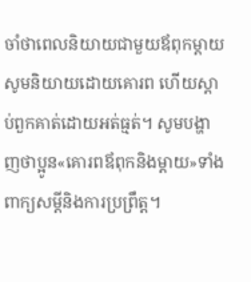ចាំថាពេលនិយាយជាមួយឪពុកម្ដាយ សូមនិយាយដោយគោរព ហើយស្ដាប់ពួកគាត់ដោយអត់ធ្មត់។ សូមបង្ហាញថាប្អូន«គោរពឪពុកនិងម្ដាយ»ទាំងពាក្យសម្ដីនិងការប្រព្រឹត្ត។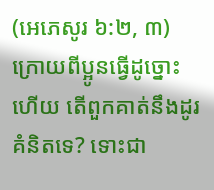(អេភេសូរ ៦:២, ៣) ក្រោយពីប្អូនធ្វើដូច្នោះហើយ តើពួកគាត់នឹងដូរគំនិតទេ? ទោះជា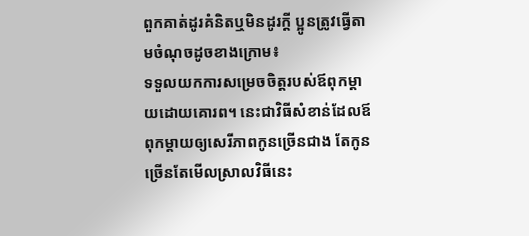ពួកគាត់ដូរគំនិតឬមិនដូរក្ដី ប្អូនត្រូវធ្វើតាមចំណុចដូចខាងក្រោម៖
ទទួលយកការសម្រេចចិត្តរបស់ឪពុកម្ដាយដោយគោរព។ នេះជាវិធីសំខាន់ដែលឪពុកម្ដាយឲ្យសេរីភាពកូនច្រើនជាង តែកូនច្រើនតែមើលស្រាលវិធីនេះ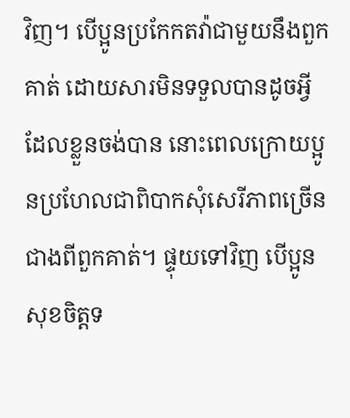វិញ។ បើប្អូនប្រកែកតវ៉ាជាមួយនឹងពួកគាត់ ដោយសារមិនទទួលបានដូចអ្វីដែលខ្លួនចង់បាន នោះពេលក្រោយប្អូនប្រហែលជាពិបាកសុំសេរីភាពច្រើនជាងពីពួកគាត់។ ផ្ទុយទៅវិញ បើប្អូនសុខចិត្តទ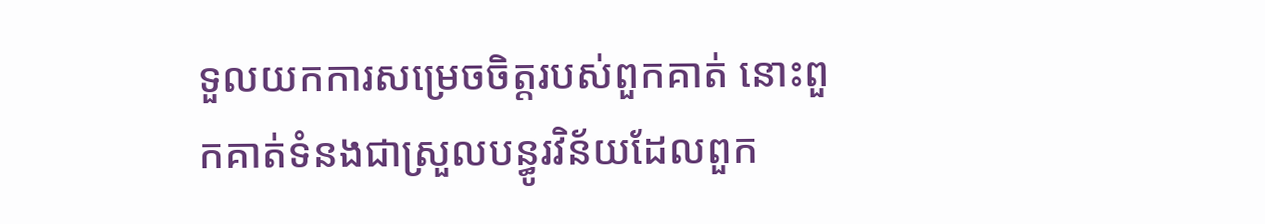ទួលយកការសម្រេចចិត្តរបស់ពួកគាត់ នោះពួកគាត់ទំនងជាស្រួលបន្ធូរវិន័យដែលពួក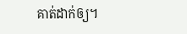គាត់ដាក់ឲ្យ។